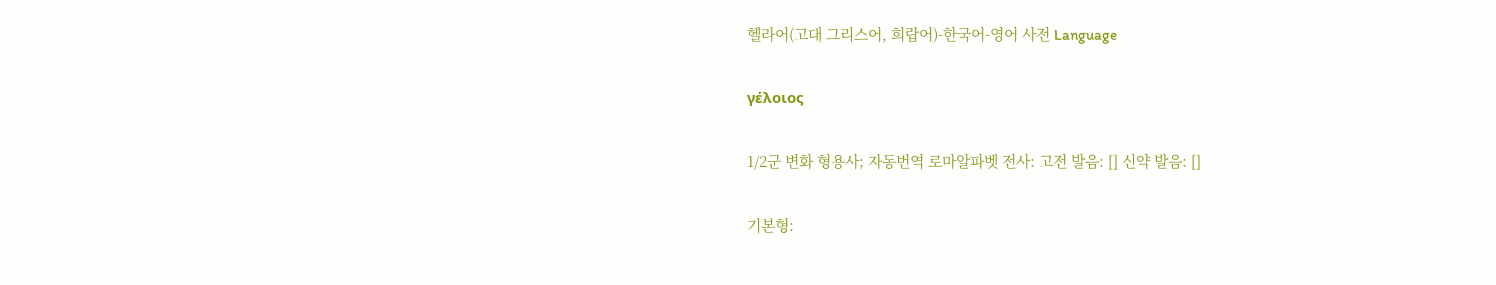헬라어(고대 그리스어, 희랍어)-한국어-영어 사전 Language

γέλοιος

1/2군 변화 형용사; 자동번역 로마알파벳 전사: 고전 발음: [] 신약 발음: []

기본형: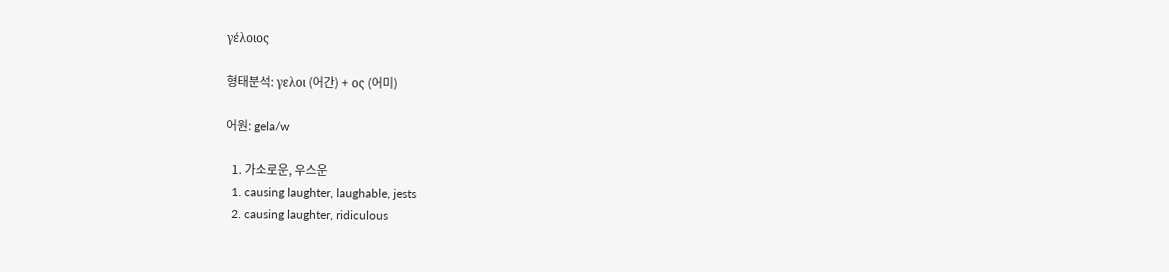γέλοιος

형태분석: γελοι (어간) + ος (어미)

어원: gela/w

  1. 가소로운, 우스운
  1. causing laughter, laughable, jests
  2. causing laughter, ridiculous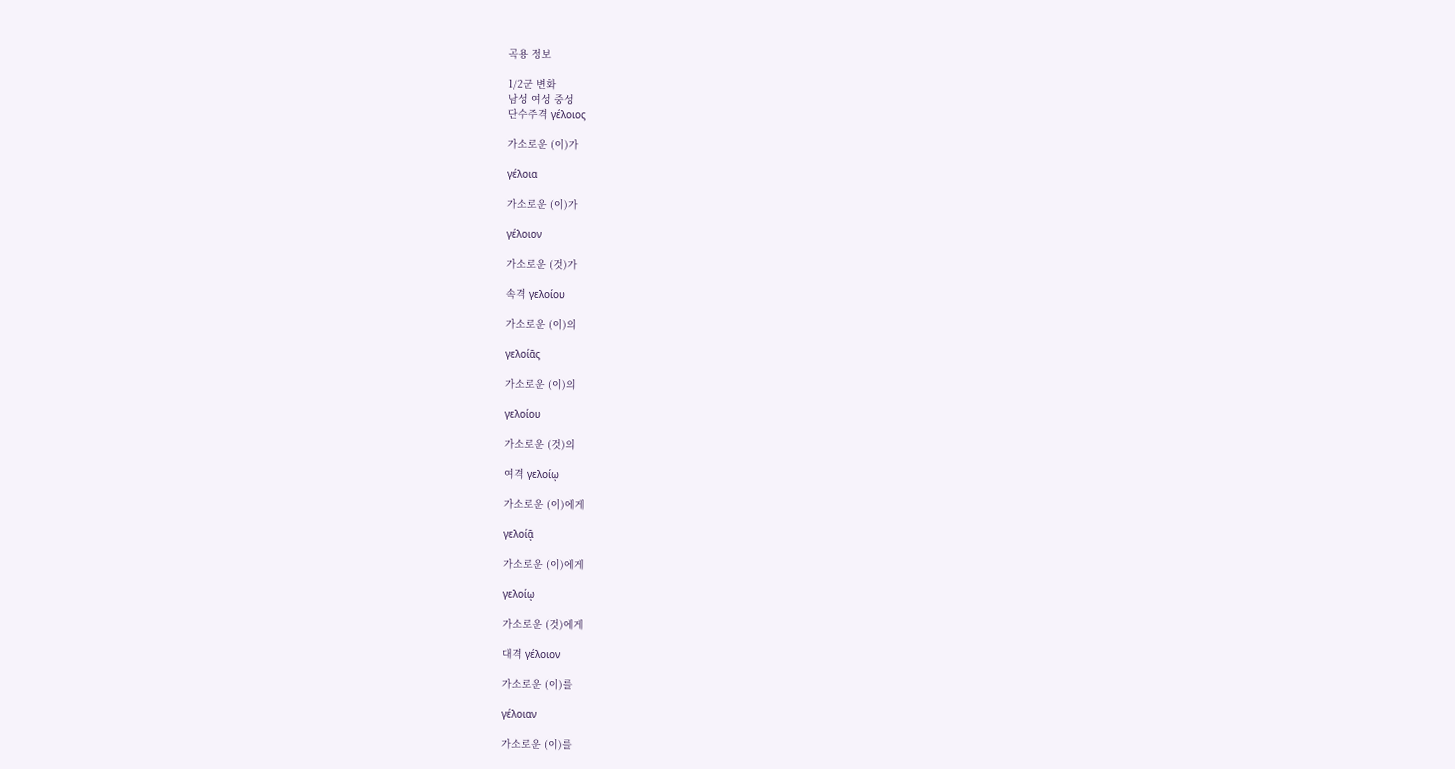곡용 정보

1/2군 변화
남성 여성 중성
단수주격 γέλοιος

가소로운 (이)가

γέλοια

가소로운 (이)가

γέλοιον

가소로운 (것)가

속격 γελοίου

가소로운 (이)의

γελοίᾱς

가소로운 (이)의

γελοίου

가소로운 (것)의

여격 γελοίῳ

가소로운 (이)에게

γελοίᾱͅ

가소로운 (이)에게

γελοίῳ

가소로운 (것)에게

대격 γέλοιον

가소로운 (이)를

γέλοιαν

가소로운 (이)를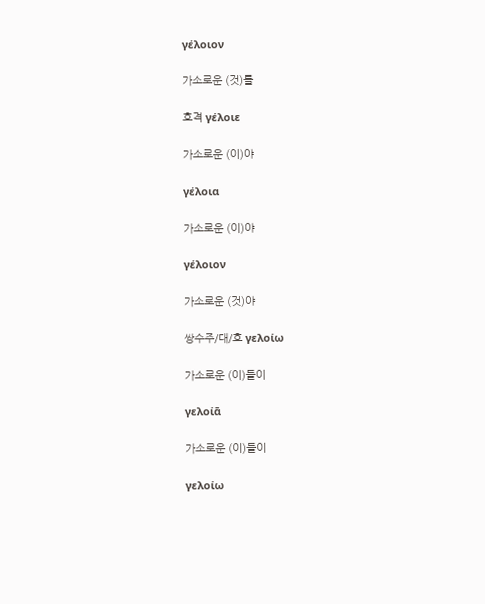γέλοιον

가소로운 (것)를

호격 γέλοιε

가소로운 (이)야

γέλοια

가소로운 (이)야

γέλοιον

가소로운 (것)야

쌍수주/대/호 γελοίω

가소로운 (이)들이

γελοίᾱ

가소로운 (이)들이

γελοίω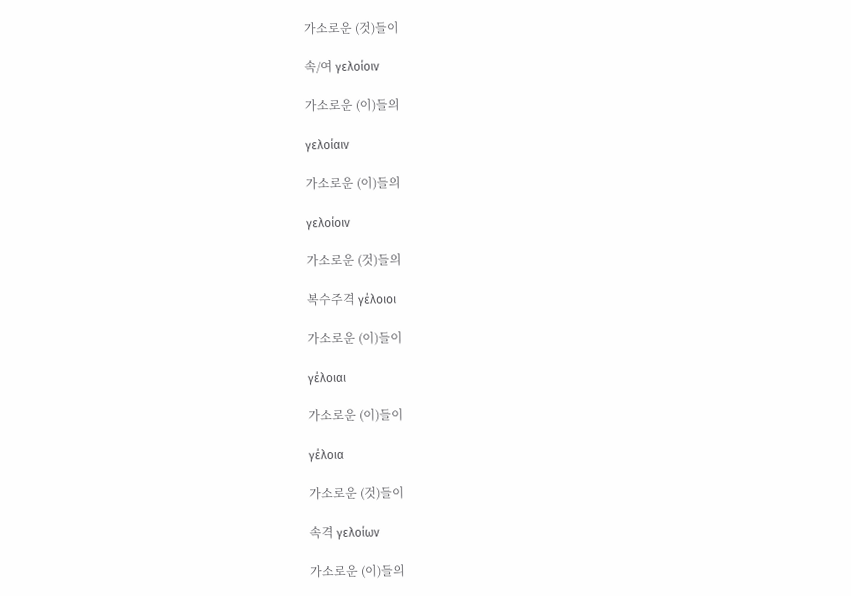가소로운 (것)들이

속/여 γελοίοιν

가소로운 (이)들의

γελοίαιν

가소로운 (이)들의

γελοίοιν

가소로운 (것)들의

복수주격 γέλοιοι

가소로운 (이)들이

γέλοιαι

가소로운 (이)들이

γέλοια

가소로운 (것)들이

속격 γελοίων

가소로운 (이)들의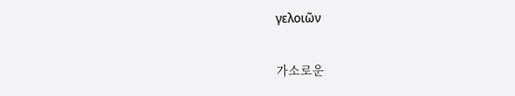γελοιῶν

가소로운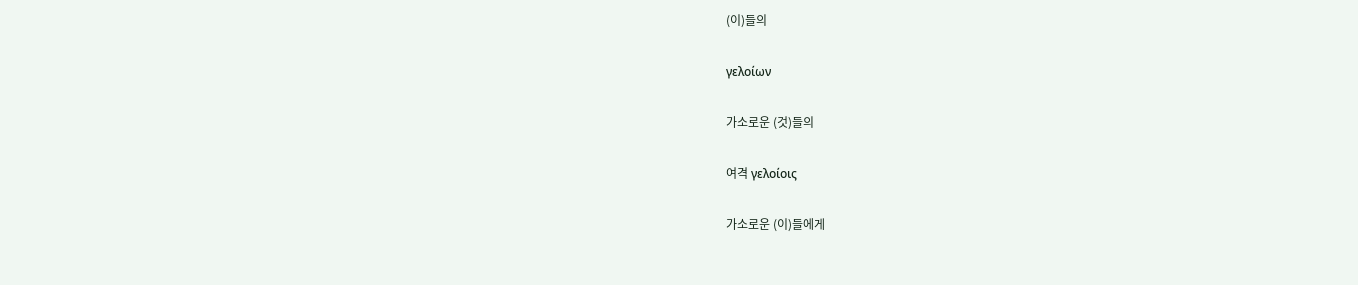(이)들의

γελοίων

가소로운 (것)들의

여격 γελοίοις

가소로운 (이)들에게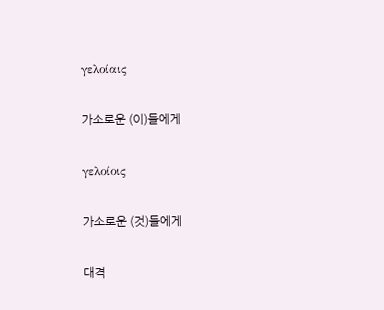γελοίαις

가소로운 (이)들에게

γελοίοις

가소로운 (것)들에게

대격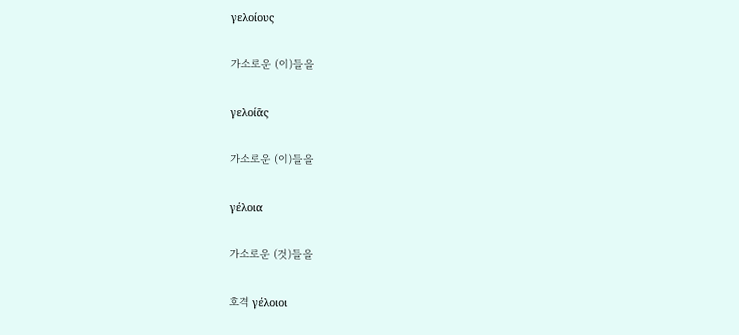γελοίους

가소로운 (이)들을

γελοίᾱς

가소로운 (이)들을

γέλοια

가소로운 (것)들을

호격 γέλοιοι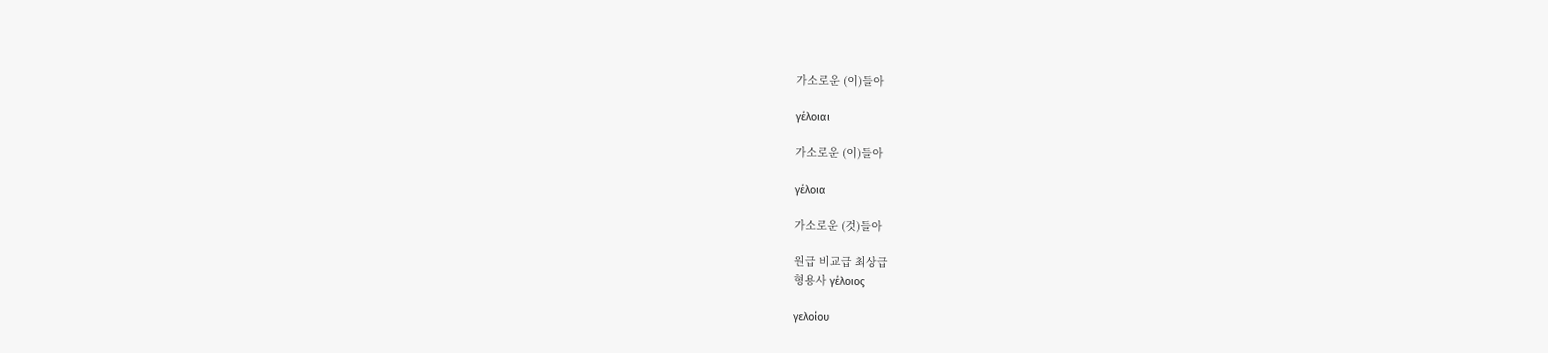가소로운 (이)들아

γέλοιαι

가소로운 (이)들아

γέλοια

가소로운 (것)들아

원급 비교급 최상급
형용사 γέλοιος

γελοίου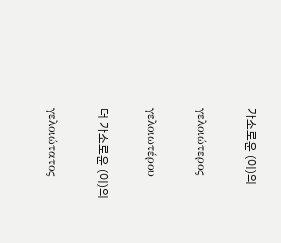가소로운 (이)의

γελοιώτερος

γελοιωτέρου

더 가소로운 (이)의

γελοιώτατος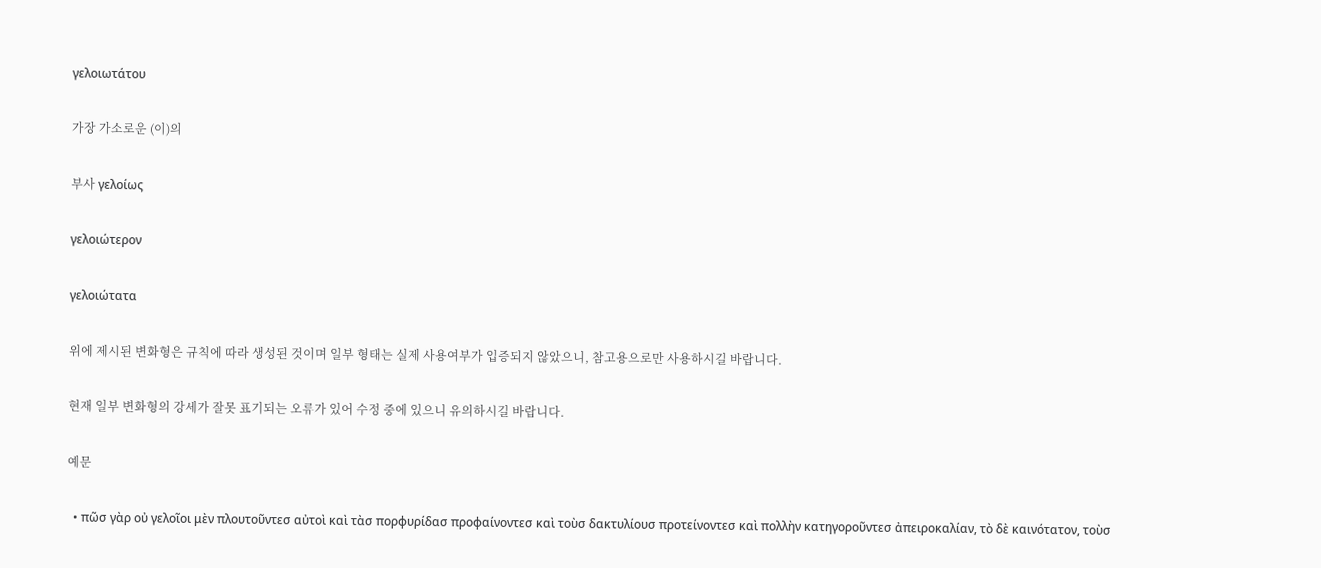γελοιωτάτου

가장 가소로운 (이)의

부사 γελοίως

γελοιώτερον

γελοιώτατα

위에 제시된 변화형은 규칙에 따라 생성된 것이며 일부 형태는 실제 사용여부가 입증되지 않았으니, 참고용으로만 사용하시길 바랍니다.

현재 일부 변화형의 강세가 잘못 표기되는 오류가 있어 수정 중에 있으니 유의하시길 바랍니다.

예문

  • πῶσ γὰρ οὐ γελοῖοι μὲν πλουτοῦντεσ αὐτοὶ καὶ τὰσ πορφυρίδασ προφαίνοντεσ καὶ τοὺσ δακτυλίουσ προτείνοντεσ καὶ πολλὴν κατηγοροῦντεσ ἀπειροκαλίαν, τὸ δὲ καινότατον, τοὺσ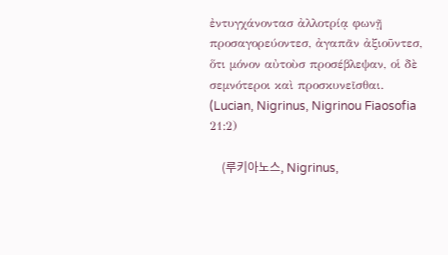ἐντυγχάνοντασ ἀλλοτρίᾳ φωνῇ προσαγορεύοντεσ, ἀγαπᾶν ἀξιοῦντεσ, ὅτι μόνον αὐτοὺσ προσέβλεψαν, οἱ δὲ σεμνότεροι καὶ προσκυνεῖσθαι. (Lucian, Nigrinus, Nigrinou Fiaosofia 21:2)

    (루키아노스, Nigrinus,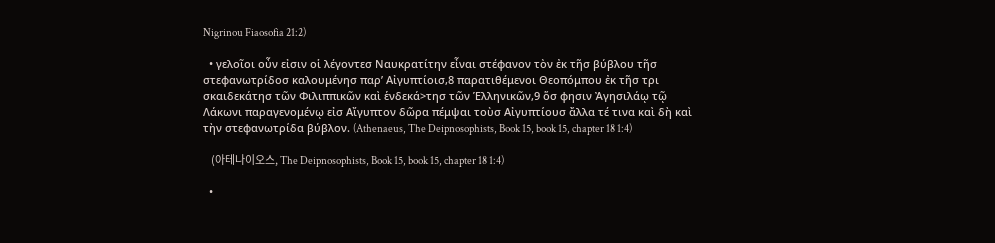Nigrinou Fiaosofia 21:2)

  • γελοῖοι οὖν εἰσιν οἱ λέγοντεσ Ναυκρατίτην εἶναι στέφανον τὸν ἐκ τῆσ βύβλου τῆσ στεφανωτρίδοσ καλουμένησ παρ’ Αἰγυπτίοισ,8 παρατιθέμενοι Θεοπόμπου ἐκ τῆσ τρι σκαιδεκάτησ τῶν Φιλιππικῶν καὶ ἑνδεκά>τησ τῶν Ἑλληνικῶν,9 ὅσ φησιν Ἀγησιλάῳ τῷ Λάκωνι παραγενομένῳ εἰσ Αἴγυπτον δῶρα πέμψαι τοὺσ Αἰγυπτίουσ ἄλλα τέ τινα καὶ δὴ καὶ τὴν στεφανωτρίδα βύβλον. (Athenaeus, The Deipnosophists, Book 15, book 15, chapter 18 1:4)

    (아테나이오스, The Deipnosophists, Book 15, book 15, chapter 18 1:4)

  •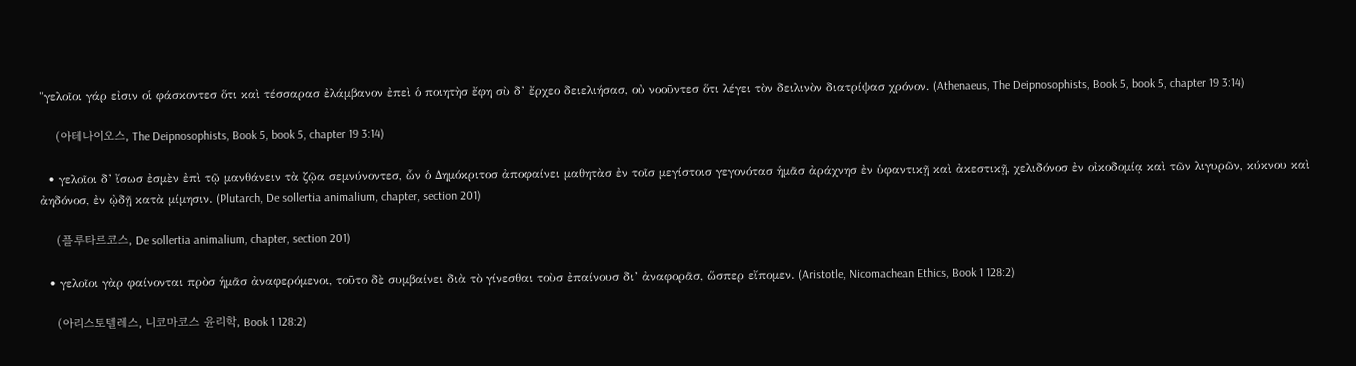"γελοῖοι γάρ εἰσιν οἱ φάσκοντεσ ὅτι καὶ τέσσαρασ ἐλάμβανον ἐπεὶ ὁ ποιητὴσ ἔφη σὺ δ’ ἔρχεο δειελιήσασ, οὐ νοοῦντεσ ὅτι λέγει τὸν δειλινὸν διατρίψασ χρόνον. (Athenaeus, The Deipnosophists, Book 5, book 5, chapter 19 3:14)

    (아테나이오스, The Deipnosophists, Book 5, book 5, chapter 19 3:14)

  • γελοῖοι δ’ ἴσωσ ἐσμὲν ἐπὶ τῷ μανθάνειν τὰ ζῷα σεμνύνοντεσ, ὧν ὁ Δημόκριτοσ ἀποφαίνει μαθητὰσ ἐν τοῖσ μεγίστοισ γεγονότασ ἡμᾶσ ἀράχνησ ἐν ὑφαντικῇ καὶ ἀκεστικῇ, χελιδόνοσ ἐν οἰκοδομίᾳ καὶ τῶν λιγυρῶν, κύκνου καὶ ἀηδόνοσ, ἐν ᾠδῇ κατὰ μίμησιν. (Plutarch, De sollertia animalium, chapter, section 201)

    (플루타르코스, De sollertia animalium, chapter, section 201)

  • γελοῖοι γὰρ φαίνονται πρὸσ ἡμᾶσ ἀναφερόμενοι, τοῦτο δὲ συμβαίνει διὰ τὸ γίνεσθαι τοὺσ ἐπαίνουσ δι’ ἀναφορᾶσ, ὥσπερ εἴπομεν. (Aristotle, Nicomachean Ethics, Book 1 128:2)

    (아리스토텔레스, 니코마코스 윤리학, Book 1 128:2)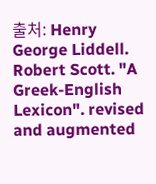출처: Henry George Liddell. Robert Scott. "A Greek-English Lexicon". revised and augmented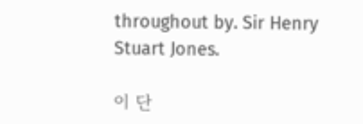throughout by. Sir Henry Stuart Jones.

이 단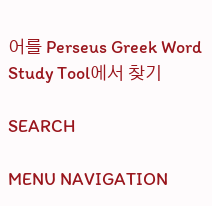어를 Perseus Greek Word Study Tool에서 찾기

SEARCH

MENU NAVIGATION